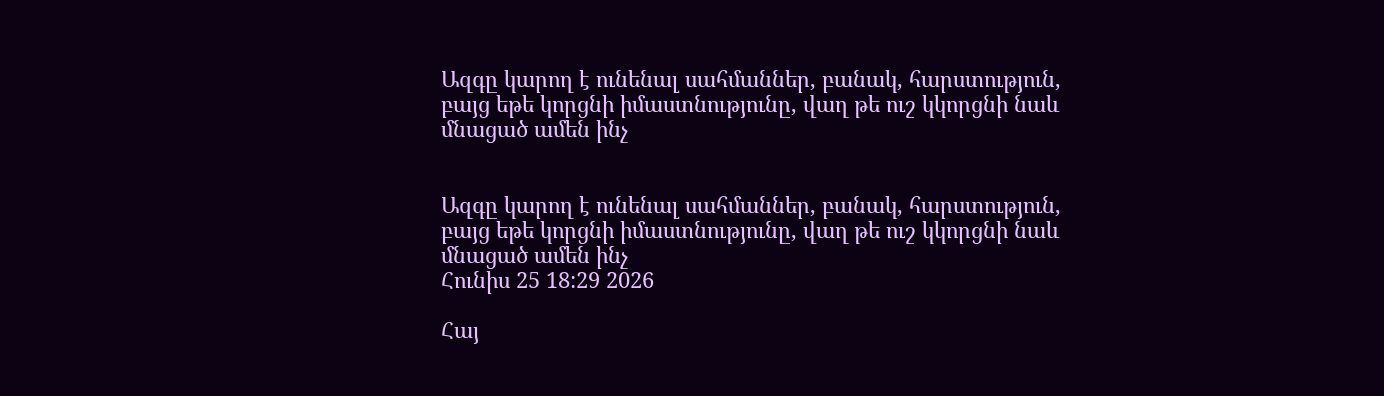Ազգը կարող է ունենալ սահմաններ, բանակ, հարստություն, բայց եթե կորցնի իմաստնությունը, վաղ թե ուշ կկորցնի նաև մնացած ամեն ինչ


Ազգը կարող է ունենալ սահմաններ, բանակ, հարստություն, բայց եթե կորցնի իմաստնությունը, վաղ թե ուշ կկորցնի նաև մնացած ամեն ինչ
Հունիս 25 18:29 2026

Հայ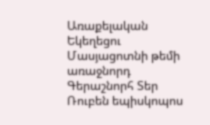Առաքելական Եկեղեցու Մասյացոտնի թեմի առաջնորդ Գերաշնորհ Տեր Ռուբեն եպիսկոպոս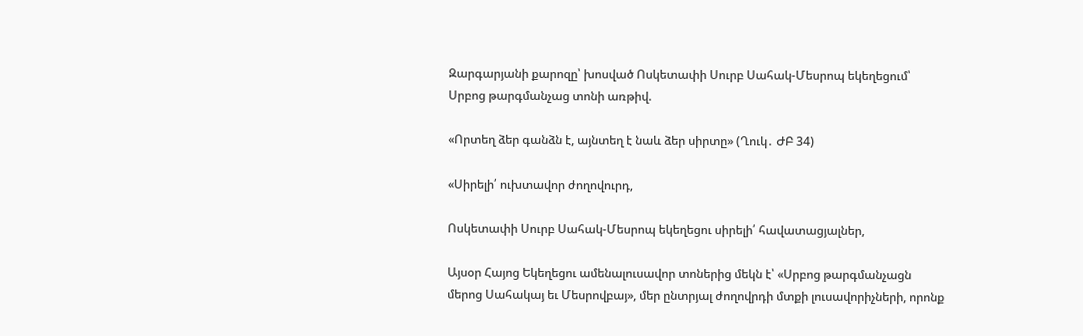Զարգարյանի քարոզը՝ խոսված Ոսկետափի Սուրբ Սահակ-Մեսրոպ եկեղեցում՝ Սրբոց թարգմանչաց տոնի առթիվ.

«Որտեղ ձեր գանձն է, այնտեղ է նաև ձեր սիրտը» (Ղուկ․ ԺԲ 34)

«Սիրելի՛ ուխտավոր ժողովուրդ,

Ոսկետափի Սուրբ Սահակ-Մեսրոպ եկեղեցու սիրելի՛ հավատացյալներ,

Այսօր Հայոց Եկեղեցու ամենալուսավոր տոներից մեկն է՝ «Սրբոց թարգմանչացն մերոց Սահակայ եւ Մեսրովբայ», մեր ընտրյալ ժողովրդի մտքի լուսավորիչների, որոնք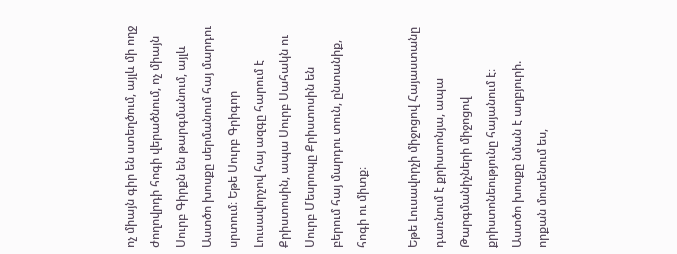ոչ միայն գիր են ստեղծում, այլև մի ողջ ժողովրդի հոգի վերածնում, ոչ միայն Սուրբ Գիրքն են թարգմանում, այլև Աստծո խոսքը սերմանում հայ մարդու սրտում։ Եթե Սուրբ Գրիգոր Լուսավորչով հայ ազգը հարում է Քրիստոսին, ապա Սուրբ Սահակն ու Սուրբ Մեսրոպը Քրիստոսին են բերում հայ մարդու տուն, ընտանիք, հոգի ու միտք։

Եթե Լուսավորչի միջոցով Հայաստանը դառնում է քրիստոնյա, ապա Թարգմանիչների միջոցով քրիստոնեությունը հայանում է։ Աստծո խոսքը նման է աղբյուրի. որքան մոտենում ես,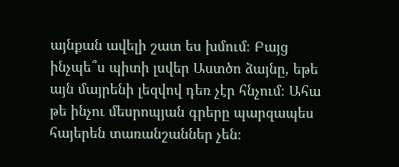այնքան ավելի շատ ես խմում։ Բայց ինչպե՞ս պիտի լսվեր Աստծո ձայնը, եթե այն մայրենի լեզվով դեռ չէր հնչում։ Ահա թե ինչու մեսրոպյան գրերը պարզապես հայերեն տառանշաններ չեն։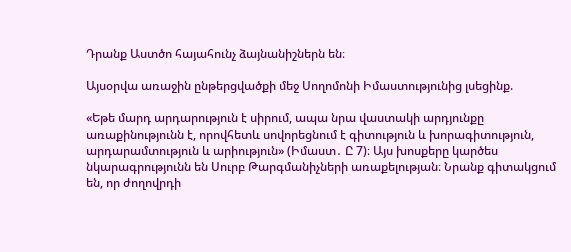Դրանք Աստծո հայահունչ ձայնանիշներն են։

Այսօրվա առաջին ընթերցվածքի մեջ Սողոմոնի Իմաստությունից լսեցինք.

«Եթե մարդ արդարություն է սիրում, ապա նրա վաստակի արդյունքը առաքինությունն է, որովհետև սովորեցնում է գիտություն և խորագիտություն, արդարամտություն և արիություն» (Իմաստ․ Ը 7)։ Այս խոսքերը կարծես նկարագրությունն են Սուրբ Թարգմանիչների առաքելության։ Նրանք գիտակցում են, որ ժողովրդի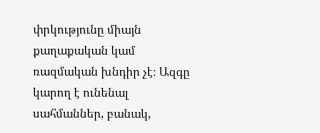փրկությունը միայն քաղաքական կամ ռազմական խնդիր չէ։ Ազգը կարող է ունենալ սահմաններ, բանակ,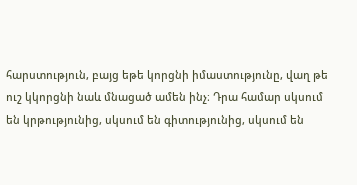հարստություն, բայց եթե կորցնի իմաստությունը, վաղ թե ուշ կկորցնի նաև մնացած ամեն ինչ։ Դրա համար սկսում են կրթությունից, սկսում են գիտությունից, սկսում են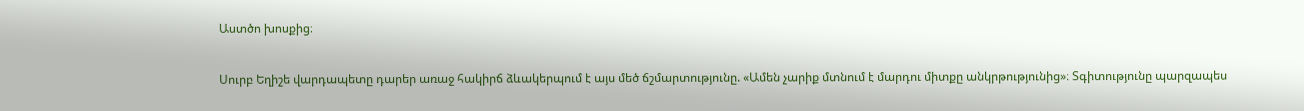Աստծո խոսքից։

Սուրբ Եղիշե վարդապետը դարեր առաջ հակիրճ ձևակերպում է այս մեծ ճշմարտությունը. «Ամեն չարիք մտնում է մարդու միտքը անկրթությունից»։ Տգիտությունը պարզապես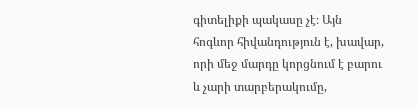գիտելիքի պակասը չէ։ Այն հոգևոր հիվանդություն է, խավար, որի մեջ մարդը կորցնում է բարու և չարի տարբերակումը,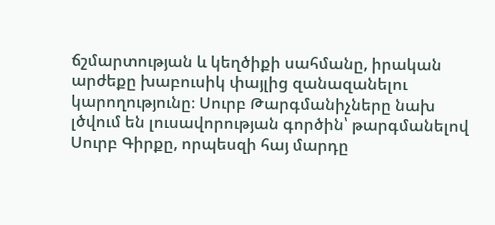ճշմարտության և կեղծիքի սահմանը, իրական արժեքը խաբուսիկ փայլից զանազանելու կարողությունը։ Սուրբ Թարգմանիչները նախ լծվում են լուսավորության գործին՝ թարգմանելով Սուրբ Գիրքը, որպեսզի հայ մարդը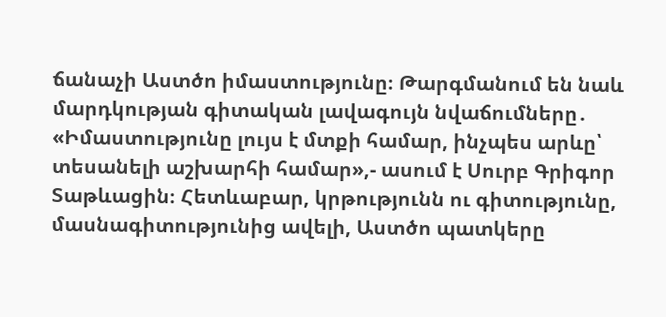ճանաչի Աստծո իմաստությունը։ Թարգմանում են նաև մարդկության գիտական լավագույն նվաճումները․ «Իմաստությունը լույս է մտքի համար, ինչպես արևը՝ տեսանելի աշխարհի համար»,- ասում է Սուրբ Գրիգոր Տաթևացին։ Հետևաբար, կրթությունն ու գիտությունը, մասնագիտությունից ավելի, Աստծո պատկերը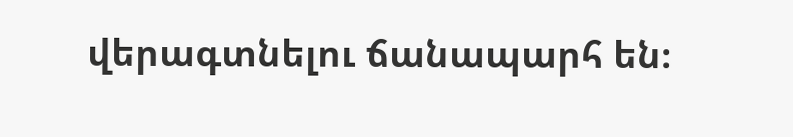վերագտնելու ճանապարհ են։